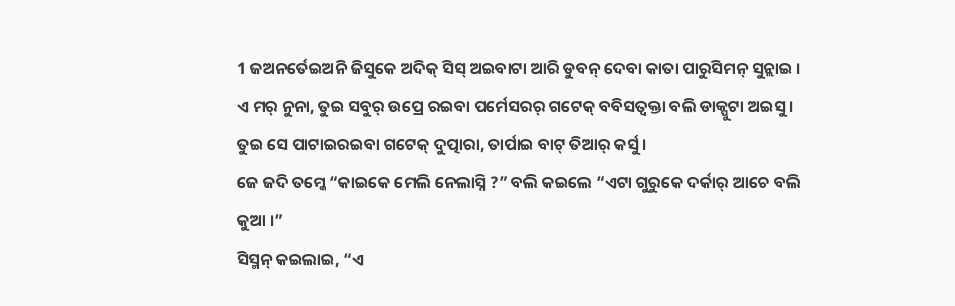1 ଜଅନର୍ତେଇଅନି ଜିସୁକେ ଅଦିକ୍ ସିସ୍ ଅଇବାଟା ଆରି ଡୁବନ୍ ଦେବା କାତା ପାରୁସିମନ୍ ସୁନ୍ଲାଇ ।
ଏ ମର୍ ନୁନା, ତୁଇ ସବୁର୍ ଉପ୍ରେ ରଇବା ପର୍ମେସରର୍ ଗଟେକ୍ ବବିସତ୍ବକ୍ତା ବଲି ଡାକ୍ପୁଟା ଅଇସୁ । ତୁଇ ସେ ପାଟାଇରଇବା ଗଟେକ୍ ଦୁତ୍ପାରା, ତାର୍ପାଇ ବାଟ୍ ତିଆର୍ କର୍ସୁ ।
ଜେ ଜଦି ତମ୍କେ “କାଇକେ ମେଲି ନେଲାସ୍ନି ?” ବଲି କଇଲେ “ଏଟା ଗୁରୁକେ ଦର୍କାର୍ ଆଚେ ବଲି କୁଆ ।”
ସିସ୍ମନ୍ କଇଲାଇ, “ଏ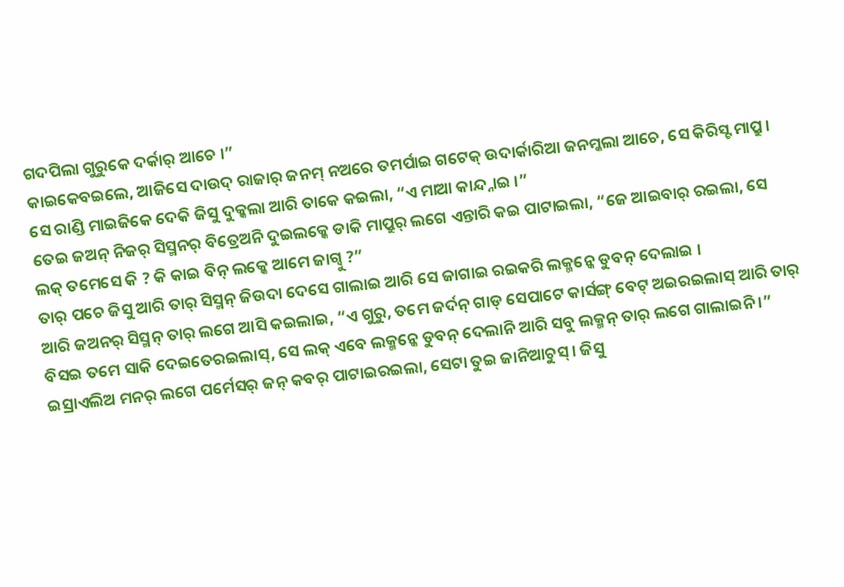ଗଦପିଲା ଗୁରୁକେ ଦର୍କାର୍ ଆଚେ ।”
କାଇକେବଇଲେ, ଆଜିସେ ଦାଉଦ୍ ରାଜାର୍ ଜନମ୍ ନଅରେ ତମର୍ପାଇ ଗଟେକ୍ ଉଦାର୍କାରିଆ ଜନମ୍କଲା ଆଚେ, ସେ କିରିସ୍ଟ ମାପ୍ରୁ ।
ସେ ରାଣ୍ଡି ମାଇଜିକେ ଦେକି ଜିସୁ ଦୁକ୍କଲା ଆରି ତାକେ କଇଲା, “ଏ ମାଆ କାନ୍ଦ୍ନାଇ ।”
ତେଇ ଜଅନ୍ ନିଜର୍ ସିସ୍ମନର୍ ବିତ୍ରେଅନି ଦୁଇଲକ୍କେ ଡାକି ମାପ୍ରୁର୍ ଲଗେ ଏନ୍ତାରି କଇ ପାଟାଇଲା, “ଜେ ଆଇବାର୍ ରଇଲା, ସେ ଲକ୍ ତମେସେ କି ? କି କାଇ ବିନ୍ ଲକ୍କେ ଆମେ ଜାଗ୍ବୁ ?”
ତାର୍ ପଚେ ଜିସୁ ଆରି ତାର୍ ସିସ୍ମନ୍ ଜିଉଦା ଦେସେ ଗାଲାଇ ଆରି ସେ ଜାଗାଇ ରଇକରି ଲକ୍ମନ୍କେ ଡୁବନ୍ ଦେଲାଇ ।
ଆରି ଜଅନର୍ ସିସ୍ମନ୍ ତାର୍ ଲଗେ ଆସି କଇଲାଇ, “ଏ ଗୁରୁ, ତମେ ଜର୍ଦନ୍ ଗାଡ୍ ସେପାଟେ କାର୍ସଙ୍ଗ୍ ବେଟ୍ ଅଇରଇଲାସ୍ ଆରି ତାର୍ ବିସଇ ତମେ ସାକି ଦେଇତେରଇଲାସ୍, ସେ ଲକ୍ ଏବେ ଲକ୍ମନ୍କେ ଡୁବନ୍ ଦେଲାନି ଆରି ସବୁ ଲକ୍ମନ୍ ତାର୍ ଲଗେ ଗାଲାଇନି ।”
ଇସ୍ରାଏଲିଅ ମନର୍ ଲଗେ ପର୍ମେସର୍ ଜନ୍ କବର୍ ପାଟାଇରଇଲା, ସେଟା ତୁଇ ଜାନିଆଚୁସ୍ । ଜିସୁ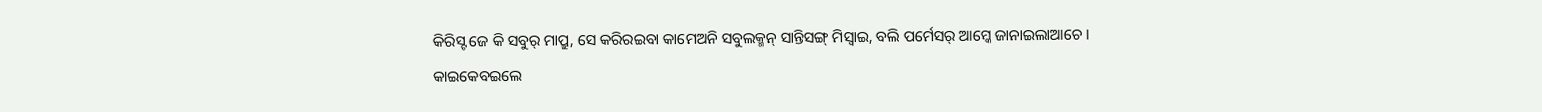କିରିସ୍ଟ ଜେ କି ସବୁର୍ ମାପ୍ରୁ, ସେ କରିରଇବା କାମେଅନି ସବୁଲକ୍ମନ୍ ସାନ୍ତିସଙ୍ଗ୍ ମିସ୍ବାଇ, ବଲି ପର୍ମେସର୍ ଆମ୍କେ ଜାନାଇଲାଆଚେ ।
କାଇକେବଇଲେ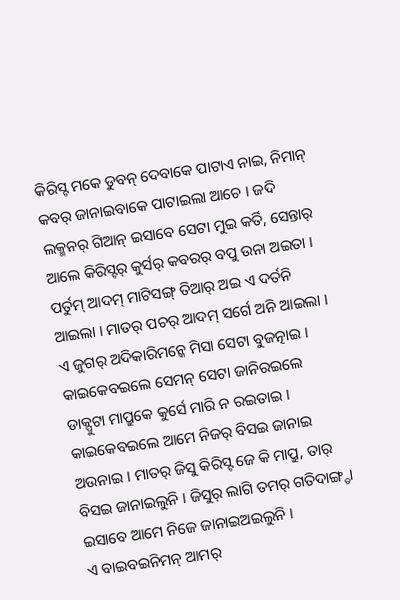କିରିସ୍ଟ ମକେ ଡୁବନ୍ ଦେବାକେ ପାଟାଏ ନାଇ, ନିମାନ୍ କବର୍ ଜାନାଇବାକେ ପାଟାଇଲା ଆଚେ । ଜଦି ଲକ୍ମନର୍ ଗିଆନ୍ ଇସାବେ ସେଟା ମୁଇ କର୍ତି, ସେନ୍ତାର୍ ଆଲେ କିରିସ୍ଟର୍ କୁର୍ସର୍ କବରର୍ ବପୁ ଉନା ଅଇତା ।
ପର୍ତୁମ୍ ଆଦମ୍ ମାଟିସଙ୍ଗ୍ ତିଆର୍ ଅଇ ଏ ଦର୍ତନି ଆଇଲା । ମାତର୍ ପଚର୍ ଆଦମ୍ ସର୍ଗେ ଅନି ଆଇଲା ।
ଏ ଜୁଗର୍ ଅଦିକାରିମନ୍କେ ମିସା ସେଟା ବୁଜତ୍ନାଇ । କାଇକେବଇଲେ ସେମନ୍ ସେଟା ଜାନିରଇଲେ ଡାକ୍ପୁଟା ମାପ୍ରୁକେ କୁର୍ସେ ମାରି ନ ରଇତାଇ ।
କାଇକେବଇଲେ ଆମେ ନିଜର୍ ବିସଇ ଜାନାଇ ଅଉନାଇ । ମାତର୍ ଜିସୁ କିରିସ୍ଟ ଜେ କି ମାପ୍ରୁ, ତାର୍ ବିସଇ ଜାନାଇଲୁନି । ଜିସୁର୍ ଲାଗି ତମର୍ ଗତିଦାଙ୍ଗ୍ଡା ଇସାବେ ଆମେ ନିଜେ ଜାନାଇଅଇଲୁନି ।
ଏ ବାଇବଇନିମନ୍ ଆମର୍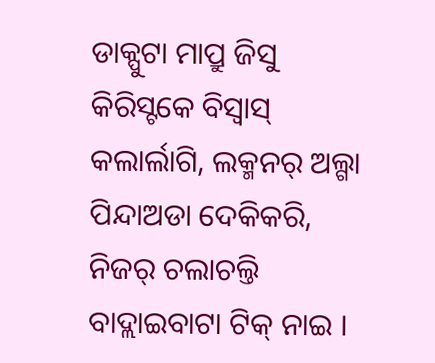ଡାକ୍ପୁଟା ମାପ୍ରୁ ଜିସୁ କିରିସ୍ଟକେ ବିସ୍ବାସ୍ କଲାର୍ଲାଗି, ଲକ୍ମନର୍ ଅଲ୍ଗା ପିନ୍ଦାଅଡା ଦେକିକରି, ନିଜର୍ ଚଲାଚଲ୍ତି ବାଦ୍ଲାଇବାଟା ଟିକ୍ ନାଇ ।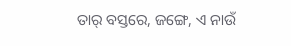ତାର୍ ବସ୍ତରେ, ଜଙ୍ଗେ, ଏ ନାଉଁ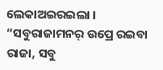ଲେକାଅଇରଇଲା । “ସବୁରାଜାମନର୍ ଉପ୍ରେ ରଇବା ରାଜା, ସବୁ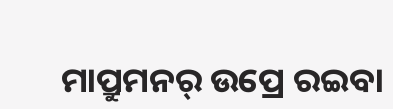ମାପ୍ରୁମନର୍ ଉପ୍ରେ ରଇବା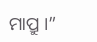ମାପ୍ରୁ ।”